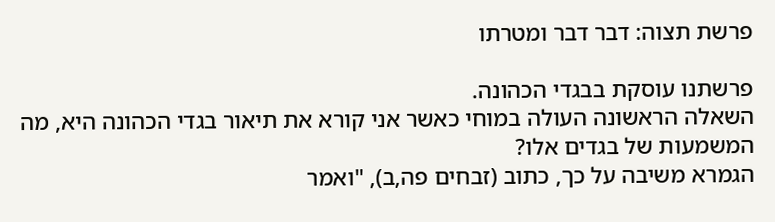פרשת תצוה: דבר דבר ומטרתו

פרשתנו עוסקת בבגדי הכהונה.
השאלה הראשונה העולה במוחי כאשר אני קורא את תיאור בגדי הכהונה היא, מה המשמעות של בגדים אלו?
הגמרא משיבה על כך, כתוב (זבחים פה,ב), "ואמר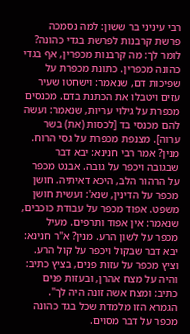רבי עיניני בר ששון: למה נסמכה פרשת קרבנות לפרשת בגדי כהונה? לומר לך: מה קרבנות מכפרין, אף בגדי כהונה מכפרין. כתונת מכפרת על שפיכות דם, שנאמר: וישחטו שעיר עזים ויטבלו את הכתנת בדם. מכנסים מכפרת על גילוי עריות, שנאמר: ועשה להם מכנסי בד [לכסות (את) בשר ערוה]. מצנפת מכפרת על גסי הרוח. מנין? אמר רבי חנינא: יבא דבר שבגובה ויכפר על גובה. אבנט מכפר על הרהור הלב, היכא דאיתיה. חושן מכפר על הדינין, שנא': ועשית חושן משפט. אפוד מכפר על עבודת כוכבים, שנאמר: אין אפוד ותרפים. מעיל מכפר על לשון הרע. מנין? א"ר חנינא: יבא דבר שבקול ויכפר על קול הרע. וציץ מכפר על עזות פנים, בציץ כתיב: והיה על מצח אהרן, ובעזות פנים כתיב: ומצח אשה זונה היה לך".
הגמרא הזו מלמדת שכל בגד כהונה מכפר על דבר מסוים.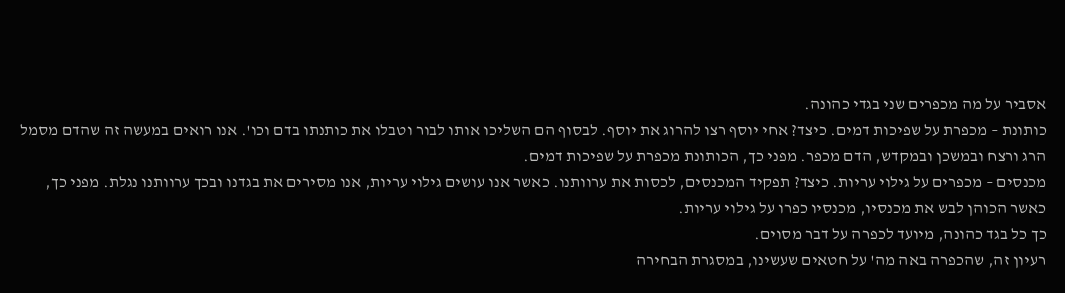אסביר על מה מכפרים שני בגדי כהונה.
כותונת – מכפרת על שפיכות דמים. כיצד? אחי יוסף רצו להרוג את יוסף. לבסוף הם השליכו אותו לבור וטבלו את כותנתו בדם וכו'. אנו רואים במעשה זה שהדם מסמל הרג ורצח ובמשכן ובמקדש, הדם מכפר. מפני כך, הכותונת מכפרת על שפיכות דמים.
מכנסים – מכפרים על גילוי עריות. כיצד? תפקיד המכנסים, לכסות את ערוותנו. כאשר אנו עושים גילוי עריות, אנו מסירים את בגדנו ובכך ערוותנו נגלת. מפני כך, כאשר הכוהן לבש את מכנסיו, מכנסיו כפרו על גילוי עריות.
כך כל בגד כהונה, מיועד לכפרה על דבר מסוים.
רעיון זה, שהכפרה באה מה' על חטאים שעשינו, במסגרת הבחירה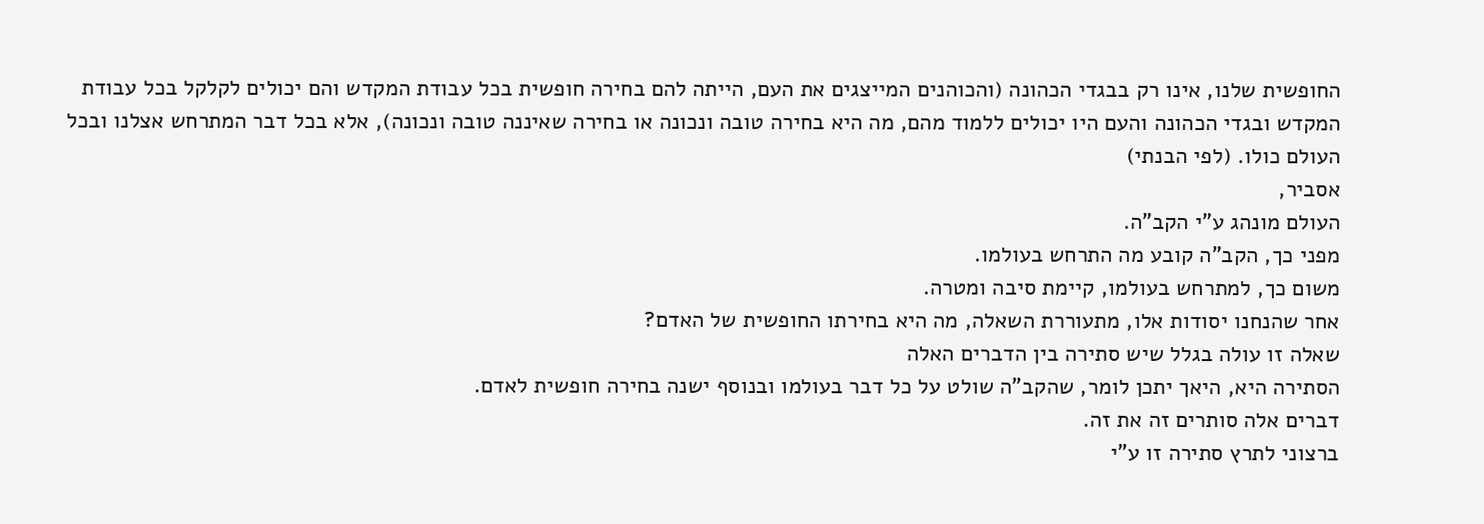החופשית שלנו, אינו רק בבגדי הכהונה (והכוהנים המייצגים את העם, הייתה להם בחירה חופשית בכל עבודת המקדש והם יכולים לקלקל בכל עבודת המקדש ובגדי הכהונה והעם היו יכולים ללמוד מהם, מה היא בחירה טובה ונכונה או בחירה שאיננה טובה ונכונה), אלא בכל דבר המתרחש אצלנו ובכל העולם כולו. (לפי הבנתי)
אסביר,
העולם מונהג ע"י הקב"ה.
מפני כך, הקב"ה קובע מה התרחש בעולמו.
משום כך, למתרחש בעולמו, קיימת סיבה ומטרה.
אחר שהנחנו יסודות אלו, מתעוררת השאלה, מה היא בחירתו החופשית של האדם?
שאלה זו עולה בגלל שיש סתירה בין הדברים האלה
הסתירה היא, היאך יתכן לומר, שהקב"ה שולט על כל דבר בעולמו ובנוסף ישנה בחירה חופשית לאדם.
דברים אלה סותרים זה את זה.
ברצוני לתרץ סתירה זו ע"י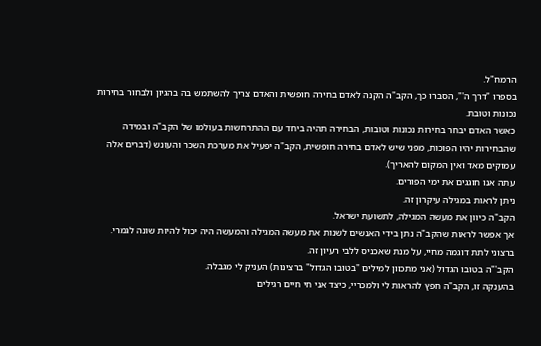הרמח"ל.
בספרו "דרך ה'", הסברו כך, הקב"ה הקנה לאדם בחירה חופשית והאדם צריך להשתמש בה בהגיון ולבחור בחירות נכונות וטובת.
כאשר האדם יבחר בחירות נכונות וטובות, הבחירה תהיה ביחד עם ההתרחשות בעולמו של הקב"ה ובמידה שהבחירות יהיו הפוכות, מפני שיש לאדם בחירה חופשית, הקב"ה יפעיל את מערכת השכר והעונש (דברים אלה עמוקים מאד ואין המקום להאריך).
עתה אנו חוגגים את ימי הפורים.
ניתן לראות במגילה עיקרון זה.
הקב"ה כיוון את מעשה המגילה, לתשועת ישראל.
אך אפשר לראות שהקב"ה נתן בידי האנשים לשנות את מעשה המגילה והמעשה היה יכול להיות שונה לגמרי.
ברצוני לתת דוגמה מחיי, על מנת שאכניס ללבי רעיון זה.
הקב'"ה בטובו הגדול (אני מתכוון למילים "בטובו הגדול" ברצינות) העניק לי מגבלה.
בהענקה זו, הקב"ה חפץ להראות לי ולמכריי, כיצד אני חי חיים רגילים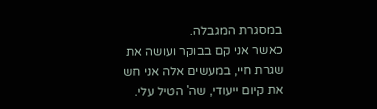במסגרת המגבלה.
כאשר אני קם בבוקר ועושה את שגרת חיי, במעשים אלה אני חש את קיום ייעודי, שה' הטיל עלי.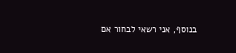בנוסף, אני רשאי לבחור אם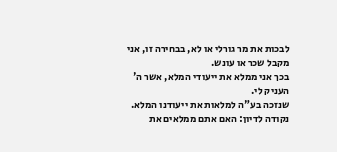לבכות את מר גורלי או לא, בבחירה זו, אני מקבל שכר או עונש.
בכך אני ממלא את ייעודי המלא, אשר ה' העניק לי.
שנזכה בע"ה למלאות את ייעודנו המלא.
נקודה לדיון: האם אתם ממלאים את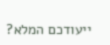ייעודכם המלא?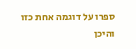ספרו על דוגמה אחת כזו והיכן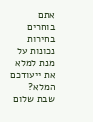אתם בוחרים בחירות נכונות על מנת למלא את ייעודכם המלא?
שבת שלום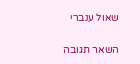שאול ענברי

השאר תגובה